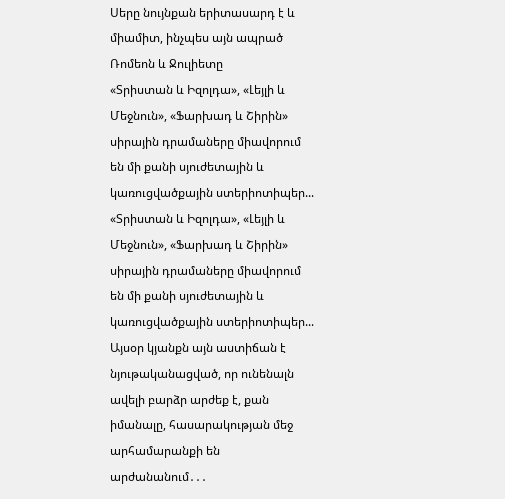Սերը նույնքան երիտասարդ է և միամիտ, ինչպես այն ապրած Ռոմեոն և Ջուլիետը
«Տրիստան և Իզոլդա», «Լեյլի և Մեջնուն», «Ֆարխադ և Շիրին» սիրային դրամաները միավորում են մի քանի սյուժետային և կառուցվածքային ստերիոտիպեր...
«Տրիստան և Իզոլդա», «Լեյլի և Մեջնուն», «Ֆարխադ և Շիրին» սիրային դրամաները միավորում են մի քանի սյուժետային և կառուցվածքային ստերիոտիպեր...
Այսօր կյանքն այն աստիճան է նյութականացված, որ ունենալն ավելի բարձր արժեք է, քան իմանալը, հասարակության մեջ արհամարանքի են արժանանում․․․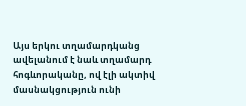Այս երկու տղամարդկանց ավելանում է նաև տղամարդ հոգևորականը, ով էլի ակտիվ մասնակցություն ունի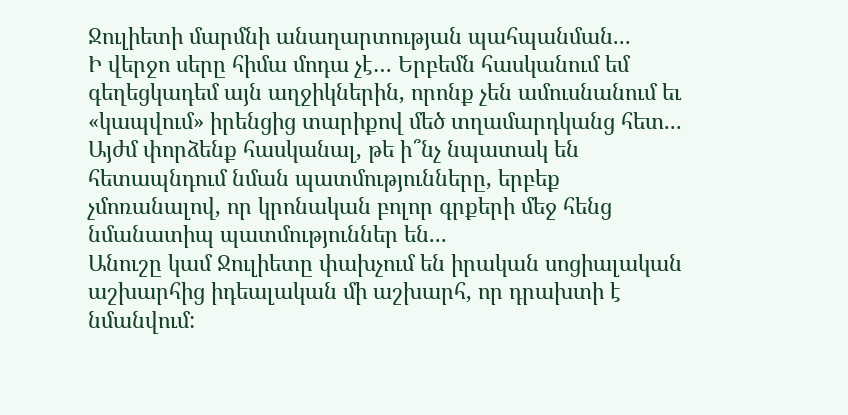Ջուլիետի մարմնի անաղարտության պահպանման...
Ի վերջո սերը հիմա մոդա չէ… Երբեմն հասկանում եմ գեղեցկադեմ այն աղջիկներին, որոնք չեն ամուսնանում եւ «կապվում» իրենցից տարիքով մեծ տղամարդկանց հետ...
Այժմ փորձենք հասկանալ, թե ի՞նչ նպատակ են հետապնդում նման պատմությունները, երբեք չմոռանալով, որ կրոնական բոլոր գրքերի մեջ հենց նմանատիպ պատմություններ են...
Անուշը կամ Ջուլիետը փախչում են իրական սոցիալական աշխարհից իդեալական մի աշխարհ, որ դրախտի է նմանվում: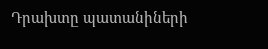Դրախտը պատանիների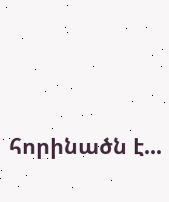հորինածն է...